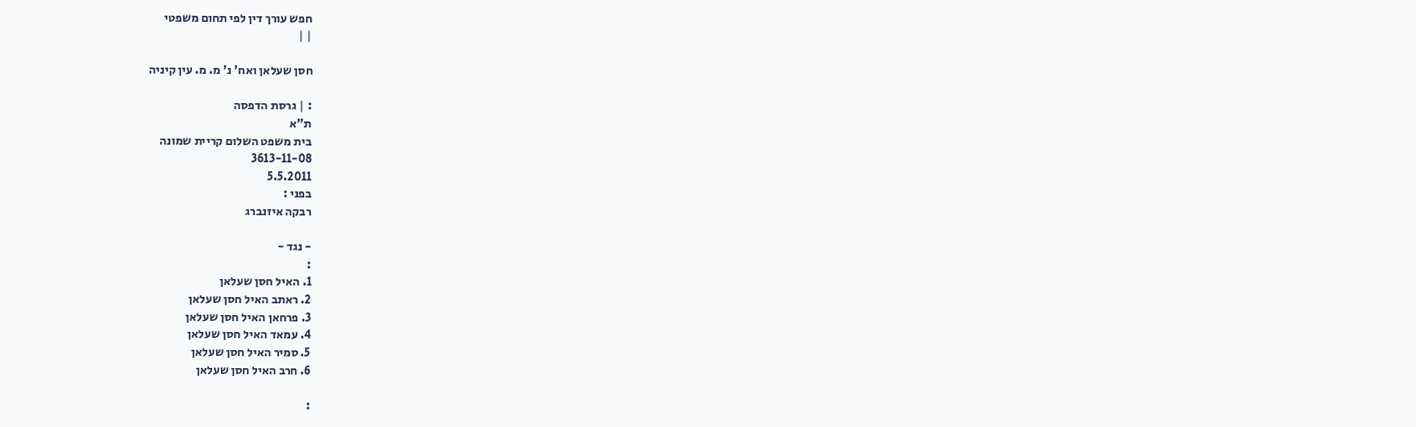חפש עורך דין לפי תחום משפטי
| |

חסן שעלאן ואח' נ' מ. מ. עין קיניה

: | גרסת הדפסה
ת"א
בית משפט השלום קריית שמונה
3613-11-08
5.5.2011
בפני :
רבקה איזנברג

- נגד -
:
1. האיל חסן שעלאן
2. ראתב האיל חסן שעלאן
3. פרחאן האיל חסן שעלאן
4. עמאד האיל חסן שעלאן
5. סמיר האיל חסן שעלאן
6. חרב האיל חסן שעלאן

: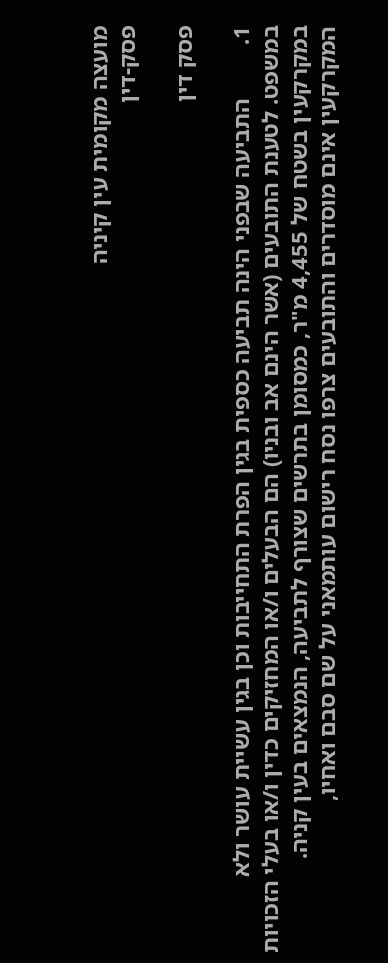מועצה מקומית עין קיניה
פסק-דין

פסק דין

1.         התביעה שבפני הינה תביעה כספית בגין הפרת התחייבות וכן בגין עשיית עושר ולא במשפט. לטענת התובעים (אשר הינם אב ובניו) הם הבעלים ו/או המחזיקים כדין ו/או בעלי הזכויות במקרקעין בשטח של 4,455 מ"ר, כמסומן בתרשים שצורף לתביעה, הנמצאים בעין קניה. המקרקעין אינם מוסדרים והתובעים צרפו נסח רישום עותמאני על שם סבם ואחיו,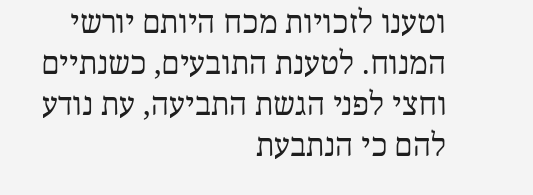וטענו לזכויות מכח היותם יורשי המנוח. לטענת התובעים, כשנתיים וחצי לפני הגשת התביעה, עת נודע להם כי הנתבעת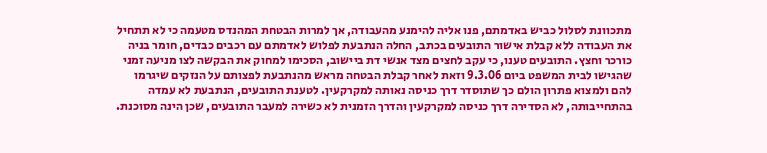מתכוונת לסלול כביש באדמתם, פנו אליה להימנע מהעבודה, אך למרות הבטחת המהנדס מטעמה כי לא תתחיל את העבודה ללא קבלת אישור התובעים בכתב, החלה הנתבעת לפלוש לאדמתם עם רכבים כבדים, חומר בניה כורכר וחצץ. התובעים טענו, כי עקב לחצים מצד אנשי דת ביישוב, הסכימו למחוק את הבקשה לצו מניעה זמני שהגישו לבית המשפט ביום 9.3.06 וזאת לאחר קבלת הבטחה מראש מהנתבעת לפצותם על הנזקים שיגרמו להם ולמצוא פתרון הולם כך שתוסדר דרך כניסה נאותה למקרקעין. לטענת התובעים, הנתבעת לא עמדה בהתחייבותה, לא הסדירה דרך כניסה למקרקעין והדרך הזמנית לא כשירה למעבר התובעים, שכן הינה מסוכנת.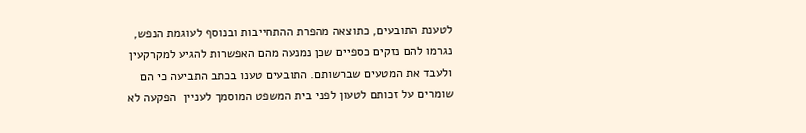לטענת התובעים, כתוצאה מהפרת ההתחייבות ובנוסף לעוגמת הנפש, נגרמו להם נזקים כספיים שכן נמנעה מהם האפשרות להגיע למקרקעין ולעבד את המטעים שברשותם. התובעים טענו בכתב התביעה כי הם שומרים על זכותם לטעון לפני בית המשפט המוסמך לעניין  הפקעה לא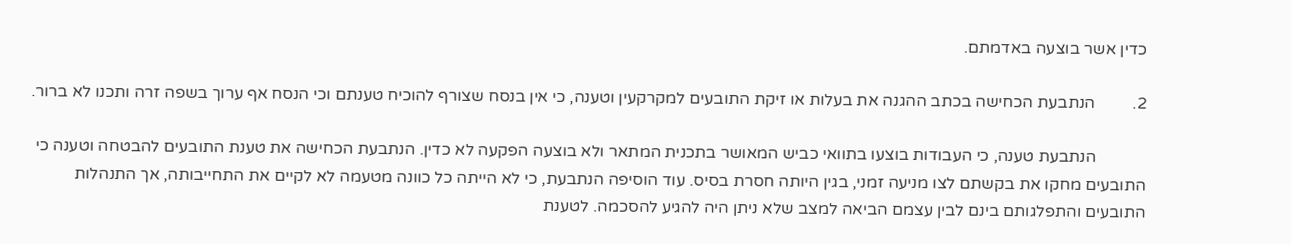כדין אשר בוצעה באדמתם.

2.         הנתבעת הכחישה בכתב ההגנה את בעלות או זיקת התובעים למקרקעין וטענה, כי אין בנסח שצורף להוכיח טענתם וכי הנסח אף ערוך בשפה זרה ותכנו לא ברור.

            הנתבעת טענה, כי העבודות בוצעו בתוואי כביש המאושר בתכנית המתאר ולא בוצעה הפקעה לא כדין. הנתבעת הכחישה את טענת התובעים להבטחה וטענה כי התובעים מחקו את בקשתם לצו מניעה זמני, בגין היותה חסרת בסיס. עוד הוסיפה הנתבעת, כי לא הייתה כל כוונה מטעמה לא לקיים את התחייבותה, אך התנהלות התובעים והתפלגותם בינם לבין עצמם הביאה למצב שלא ניתן היה להגיע להסכמה. לטענת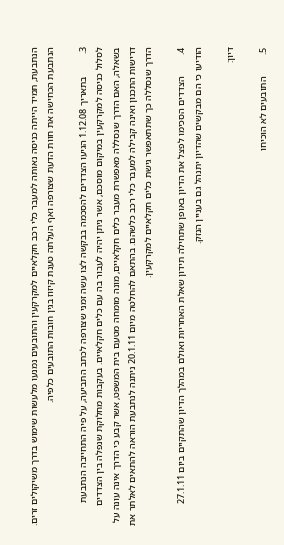הנתבעת, תמיד הייתה כניסה נאותה למעבר כלי רכב חקלאיים למקרקעין והתובעים נמנעו מלעשות שימוש בדרך משיקולים זרים. הנתבעת הכחישה את חוות הדעת שצורפה ואף העלתה טענת קיזוז בגין חובות התובעים כלפיה.

3.         בתאריך 1.12.08 הגיעו הצדדים להסכמה בבקשה לצו עשה זמני שצורפה לכתב התביעה, על פיה התחייבה הנתבעת לסלול כניסה למקרקעין במיקום מוסכם, אשר ניתן יהיה לעבור בה עם כלים חקלאיים. בעקבות מחלוקת שנפלה בין הצדדים בשאלה, האם הדרך שנסללה מאפשרת מעבר כלים חקלאיים, מונה מומחה מטעם בית המשפט, אשר קבע כי הדרך אינה עונה על דרישות התכנון ואינה קבילה למעבר כלי רכב כלשהם. בהתאם להחלטה מיום 20.1.11 ניתנה לנתבעת הוראה להתאים לאלתר את הדרך שנסללה כך שתתאפשר גישת כלים חקלאיים למקרקעין.

4.         הצדדים הסכימו לפצל את הדיון באופן שתחילה תידון שאלת האחריות ואולם במהלך הדיון שהתקיים ביום 27.1.11 הודיעו כי הם מבקשים שהדיון יתנהל גם בעניין הנזק.

דיון:

5.         התובעים לא הוכיחו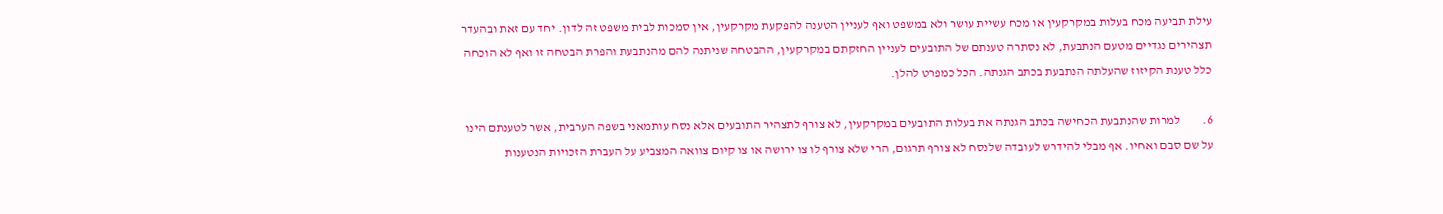עילת תביעה מכח בעלות במקרקעין או מכח עשיית עושר ולא במשפט ואף לעניין הטענה להפקעת מקרקעין, אין סמכות לבית משפט זה לדון. יחד עם זאת ובהעדר תצהירים נגדיים מטעם הנתבעת, לא נסתרה טענתם של התובעים לעניין החזקתם במקרקעין, ההבטחה שניתנה להם מהנתבעת והפרת הבטחה זו ואף לא הוכחה כלל טענת הקיזוז שהעלתה הנתבעת בכתב הגנתה. הכל כמפרט להלן.

6.         למרות שהנתבעת הכחישה בכתב הגנתה את בעלות התובעים במקרקעין, לא צורף לתצהיר התובעים אלא נסח עותמאני בשפה הערבית, אשר לטענתם הינו על שם סבם ואחיו. אף מבלי להידרש לעובדה שלנסח לא צורף תרגום, הרי שלא צורף לו צו ירושה או צו קיום צוואה המצביע על העברת הזכויות הנטענות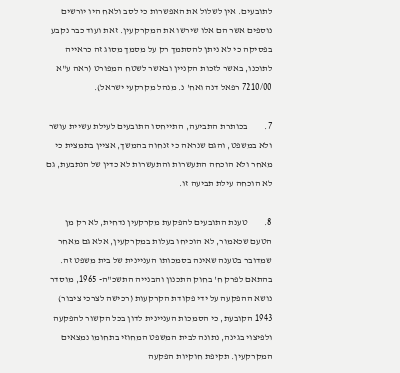לתובעים. אין לשלול את האפשרות כי לסב ולאח היו יורשים נוספים אשר הם אלו שירשו את המקרקעין. זאת ועוד כבר נקבע בפסיקה כי לא ניתן להסתמך רק על מסמך מסוג זה כראייה לתוכנו, באשר לזכות הקניין ובאשר לשטח המפורט (ראה ע"א 7210/00 רפאל דנה ואח' נ. מנהל מקרקעי ישראל).

7.         בכותרת התביעה, התייחסו התובעים לעילת עשיית עושר ולא במשפט, והגם שנראה כי זנחוה בהמשך, אציין בתמצית כי מאחר ולא הוכחה התעשרות והתעשרות לא כדין של הנתבעת, גם לא הוכחה עילת תביעה זו.

8.         טענת התובעים להפקעת מקרקעין נדחית, לא רק מן הטעם שכאמור, לא הוכיחו בעלות במקרקעין, אלא גם מאחר שמדובר בטענה שאינה בסמכותו העניינית של בית משפט זה. בהתאם לפרק ח' בחוק התכנון והבנייה התשכ"ה- 1965, מוסדר נושא ההפקעה על ידי פקודת הקרקעות (רכישה לצרכי ציבור) 1943 הקובעת, כי הסמכות העניינית לדון בכל הקשור להפקעה ולפיצוי בגינה, נתונה לבית המשפט המחוזי בתחומו נמצאים המקרקעין. תקיפת חוקיות הפקעה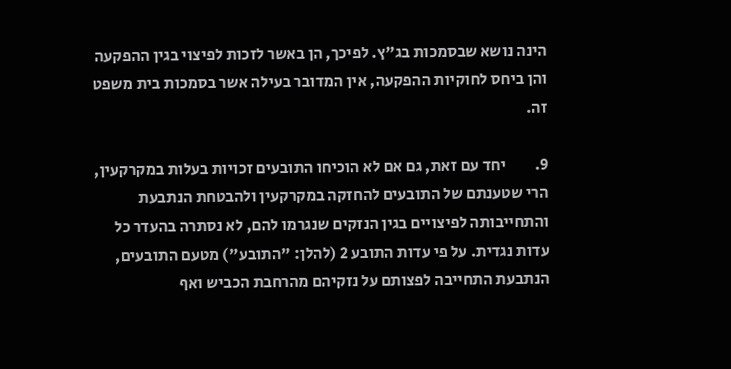הינה נושא שבסמכות בג"ץ. לפיכך, הן באשר לזכות לפיצוי בגין ההפקעה והן ביחס לחוקיות ההפקעה, אין המדובר בעילה אשר בסמכות בית משפט זה.

9.         יחד עם זאת, גם אם לא הוכיחו התובעים זכויות בעלות במקרקעין, הרי שטענתם של התובעים להחזקה במקרקעין ולהבטחת הנתבעת והתחייבותה לפיצויים בגין הנזקים שנגרמו להם, לא נסתרה בהעדר כל עדות נגדית. על פי עדות התובע 2 (להלן: "התובע") מטעם התובעים,  הנתבעת התחייבה לפצותם על נזקיהם מהרחבת הכביש ואף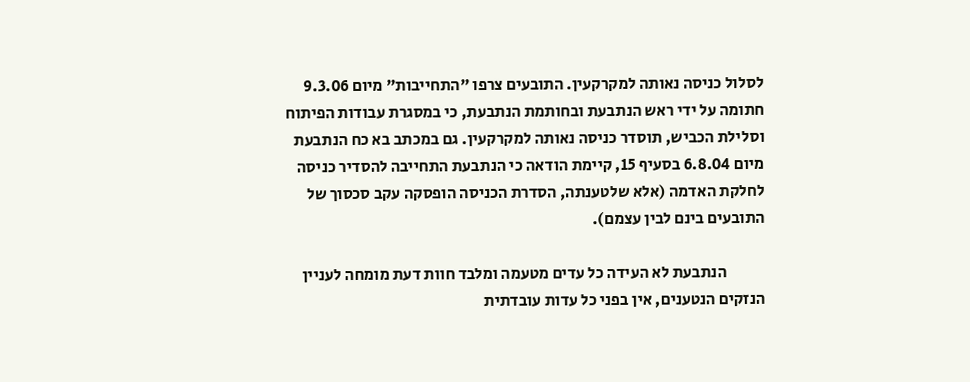לסלול כניסה נאותה למקרקעין. התובעים צרפו "התחייבות" מיום 9.3.06 חתומה על ידי ראש הנתבעת ובחותמת הנתבעת, כי במסגרת עבודות הפיתוח וסלילת הכביש, תוסדר כניסה נאותה למקרקעין. גם במכתב בא כח הנתבעת מיום 6.8.04 בסעיף 15, קיימת הודאה כי הנתבעת התחייבה להסדיר כניסה לחלקת האדמה (אלא שלטענתה, הסדרת הכניסה הופסקה עקב סכסוך של התובעים בינם לבין עצמם).

            הנתבעת לא העידה כל עדים מטעמה ומלבד חוות דעת מומחה לעניין הנזקים הנטענים, אין בפני כל עדות עובדתית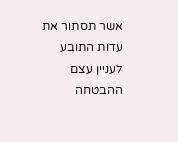אשר תסתור את עדות התובע לעניין עצם ההבטחה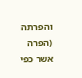והפרתה (הפרה אשר כפי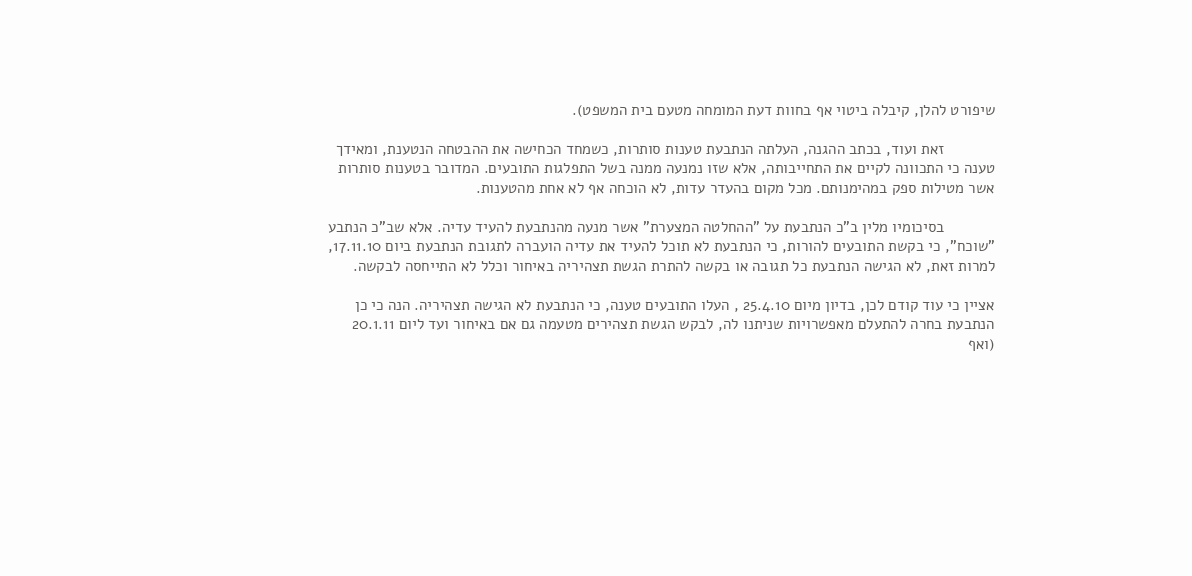שיפורט להלן, קיבלה ביטוי אף בחוות דעת המומחה מטעם בית המשפט).

            זאת ועוד, בכתב ההגנה, העלתה הנתבעת טענות סותרות, כשמחד הכחישה את ההבטחה הנטענת, ומאידך טענה כי התכוונה לקיים את התחייבותה, אלא שזו נמנעה ממנה בשל התפלגות התובעים. המדובר בטענות סותרות אשר מטילות ספק במהימנותם. מכל מקום בהעדר עדות, לא הוכחה אף לא אחת מהטענות.

            בסיכומיו מלין ב"כ הנתבעת על "ההחלטה המצערת" אשר מנעה מהנתבעת להעיד עדיה. אלא שב"כ הנתבע "שוכח", כי בקשת התובעים להורות, כי הנתבעת לא תוכל להעיד את עדיה הועברה לתגובת הנתבעת ביום 17.11.10, למרות זאת, לא הגישה הנתבעת כל תגובה או בקשה להתרת הגשת תצהיריה באיחור וכלל לא התייחסה לבקשה.

אציין כי עוד קודם לכן, בדיון מיום 25.4.10 , העלו התובעים טענה, כי הנתבעת לא הגישה תצהיריה. הנה כי כן הנתבעת בחרה להתעלם מאפשרויות שניתנו לה, לבקש הגשת תצהירים מטעמה גם אם באיחור ועד ליום 20.1.11 (ואף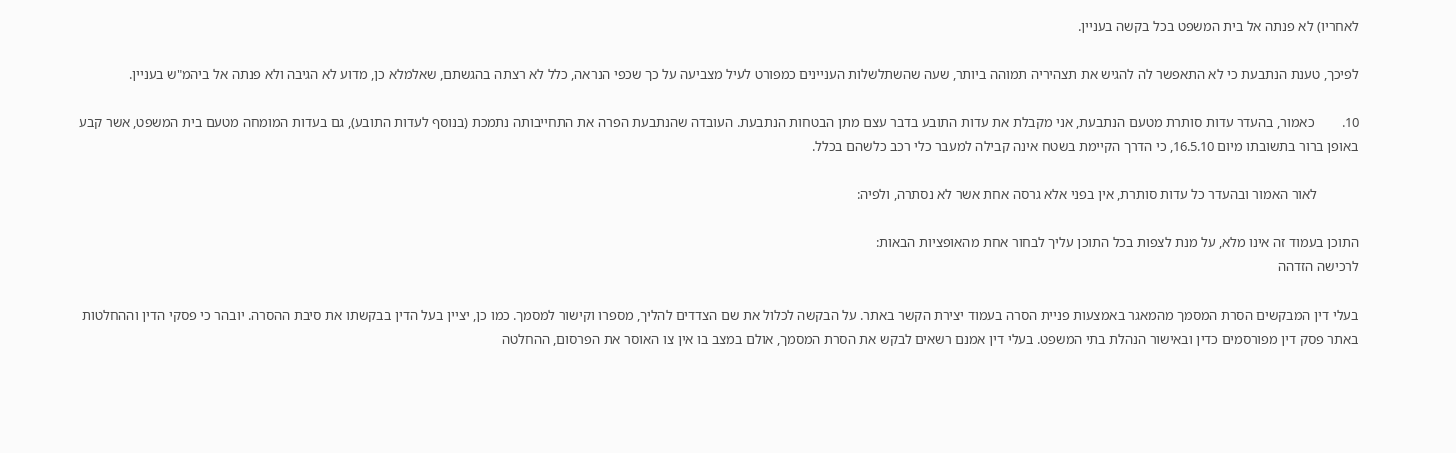לאחריו) לא פנתה אל בית המשפט בכל בקשה בעניין.

לפיכך, טענת הנתבעת כי לא התאפשר לה להגיש את תצהיריה תמוהה ביותר, שעה שהשתלשלות העניינים כמפורט לעיל מצביעה על כך שכפי הנראה, כלל לא רצתה בהגשתם, שאלמלא כן, מדוע לא הגיבה ולא פנתה אל ביהמ"ש בעניין.

10.        כאמור, בהעדר עדות סותרת מטעם הנתבעת, אני מקבלת את עדות התובע בדבר עצם מתן הבטחות הנתבעת. העובדה שהנתבעת הפרה את התחייבותה נתמכת (בנוסף לעדות התובע), גם בעדות המומחה מטעם בית המשפט, אשר קבע באופן ברור בתשובתו מיום 16.5.10, כי הדרך הקיימת בשטח אינה קבילה למעבר כלי רכב כלשהם בכלל.

            לאור האמור ובהעדר כל עדות סותרת, אין בפני אלא גרסה אחת אשר לא נסתרה, ולפיה:

התוכן בעמוד זה אינו מלא, על מנת לצפות בכל התוכן עליך לבחור אחת מהאופציות הבאות:
לרכישה הזדהה

בעלי דין המבקשים הסרת המסמך מהמאגר באמצעות פניית הסרה בעמוד יצירת הקשר באתר. על הבקשה לכלול את שם הצדדים להליך, מספרו וקישור למסמך. כמו כן, יציין בעל הדין בבקשתו את סיבת ההסרה. יובהר כי פסקי הדין וההחלטות באתר פסק דין מפורסמים כדין ובאישור הנהלת בתי המשפט. בעלי דין אמנם רשאים לבקש את הסרת המסמך, אולם במצב בו אין צו האוסר את הפרסום, ההחלטה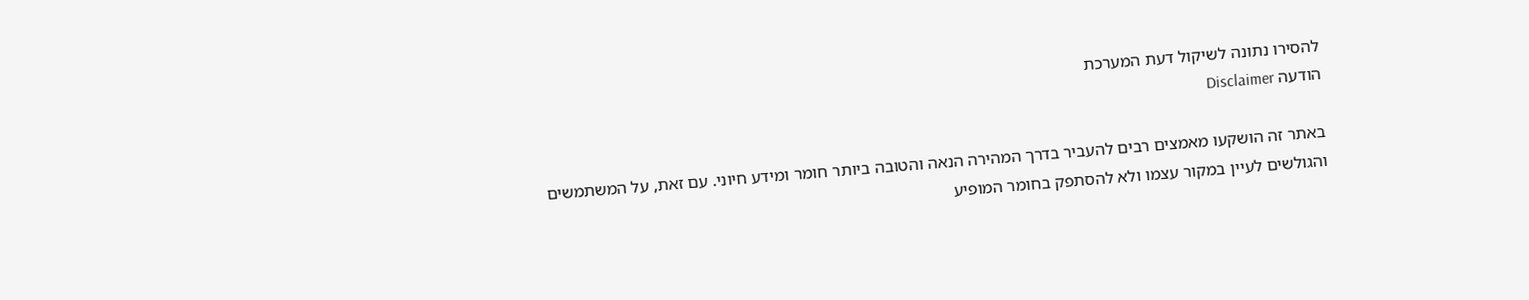להסירו נתונה לשיקול דעת המערכת
הודעה Disclaimer

באתר זה הושקעו מאמצים רבים להעביר בדרך המהירה הנאה והטובה ביותר חומר ומידע חיוני. עם זאת, על המשתמשים והגולשים לעיין במקור עצמו ולא להסתפק בחומר המופיע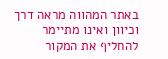באתר המהווה מראה דרך וכיוון ואינו מתיימר להחליף את המקור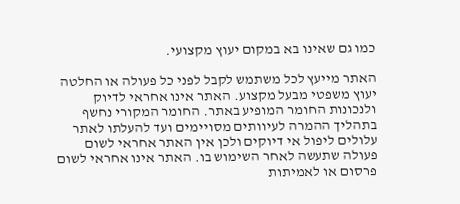כמו גם שאינו בא במקום יעוץ מקצועי.

האתר מייעץ לכל משתמש לקבל לפני כל פעולה או החלטה יעוץ משפטי מבעל מקצוע. האתר אינו אחראי לדיוק ולנכונות החומר המופיע באתר. החומר המקורי נחשף בתהליך ההמרה לעיוותים מסויימים ועד להעלתו לאתר עלולים ליפול אי דיוקים ולכן אין האתר אחראי לשום פעולה שתעשה לאחר השימוש בו. האתר אינו אחראי לשום פרסום או לאמיתות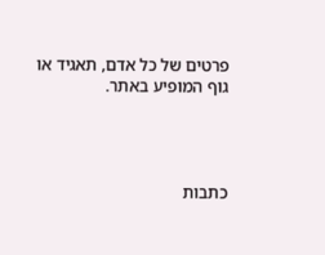פרטים של כל אדם, תאגיד או גוף המופיע באתר.




כתבות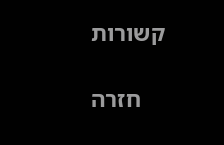קשורות

    חזרה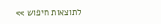לתוצאות חיפוש >>